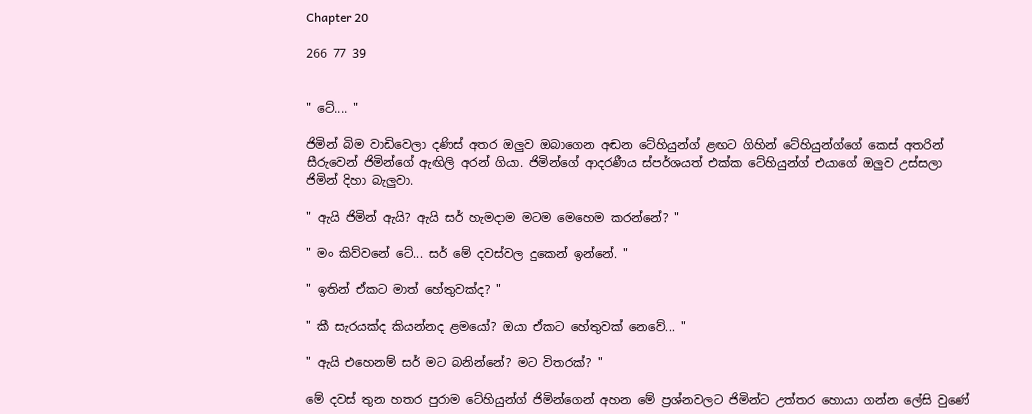Chapter 20

266 77 39


" ටේ.... "

ජිමින් බිම වාඩිවෙලා දණිස් අතර ඔලුව ඔබාගෙන අඬන ටේහියුන්ග් ළඟට ගිහින් ටේහියුන්ග්ගේ කෙස් අතරින් සීරුවෙන් ජිමින්ගේ ඇඟිලි අරන් ගියා. ජිමින්ගේ ආදරණීය ස්පර්ශයත් එක්ක ටේහියුන්ග් එයාගේ ඔලුව උස්සලා ජිමින් දිහා බැලුවා.

" ඇයි ජිමින් ඇයි? ඇයි සර් හැමදාම මටම මෙහෙම කරන්නේ? "

" මං කිව්වනේ ටේ... සර් මේ දවස්වල දුකෙන් ඉන්නේ. "

" ඉතින් ඒකට මාත් හේතුවක්ද? "

" කී සැරයක්ද කියන්නද ළමයෝ? ඔයා ඒකට හේතුවක් නෙවේ... "

" ඇයි එහෙනම් සර් මට බනින්නේ? මට විතරක්? "

මේ දවස් තුන හතර පුරාම ටේහියුන්ග් ජිමින්ගෙන් අහන මේ ප්‍රශ්නවලට ජිමින්ට උත්තර හොයා ගන්න ලේසි වුණේ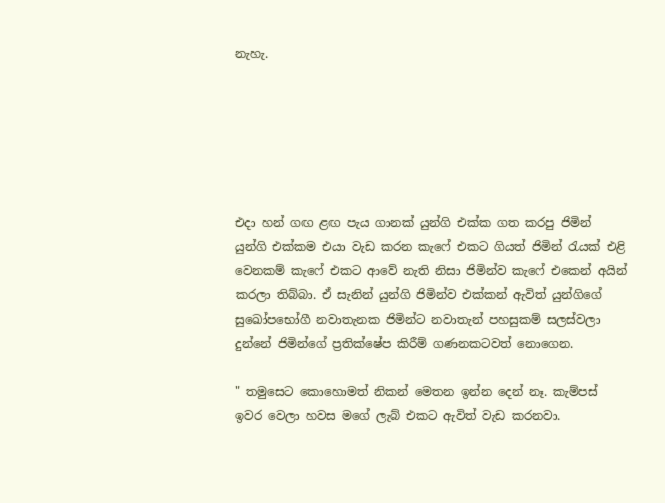නැහැ.






එදා හන් ගඟ ළඟ පැය ගානක් යුන්ගි එක්ක ගත කරපු ජිමින් යුන්ගි එක්කම එයා වැඩ කරන කැෆේ එකට ගියත් ජිමින් රැයක් එළි වෙනකම් කැෆේ එකට ආවේ නැති නිසා ජිමින්ව කැෆේ එකෙන් අයින් කරලා තිබ්බා. ඒ සැනින් යුන්ගි ජිමින්ව එක්කන් ඇවිත් යුන්ගිගේ සුඛෝපභෝගී නවාතැනක ජිමින්ට නවාතැන් පහසුකම් සලස්වලා දුන්නේ ජිමින්ගේ ප්‍රතික්ෂේප කිරීම් ගණනකටවත් නොගෙන.

" තමුසෙට කොහොමත් නිකන් මෙතන ඉන්න දෙන් නෑ. කැම්පස් ඉවර වෙලා හවස මගේ ලැබ් එකට ඇවිත් වැඩ කරනවා.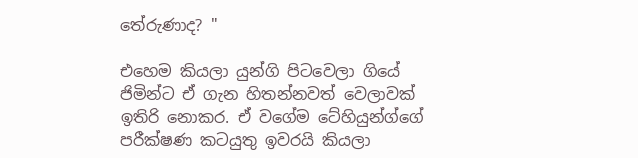තේරුණාද? "

එහෙම කියලා යුන්ගි පිටවෙලා ගියේ ජිමින්ට ඒ ගැන හිතන්නවත් වෙලාවක් ඉතිරි නොකර. ඒ වගේම ටේහියුන්ග්ගේ පරීක්ෂණ කටයුතු ඉවරයි කියලා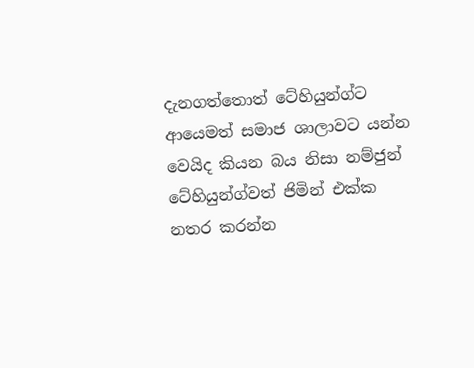දැනගත්තොත් ටේහියුන්ග්ට ආයෙමත් සමාජ ශාලාවට යන්න වෙයිද කියන බය නිසා නම්ජුන් ටේහියුන්ග්වත් ජිමින් එක්ක නතර කරන්න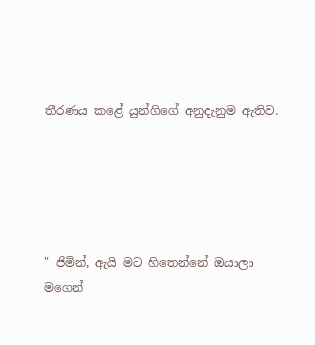තීරණය කළේ යුන්ගිගේ අනුදැනුම ඇතිව.





" ජිමින්, ඇයි මට හිතෙන්නේ ඔයාලා මගෙන්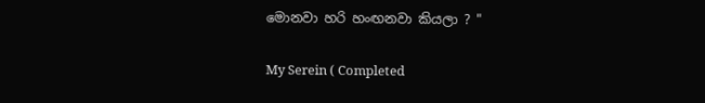මොනවා හරි හංඟනවා කියලා ? "

My Serein ( Completed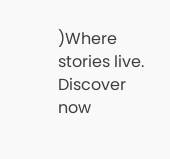)Where stories live. Discover now